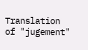Translation of "jugement"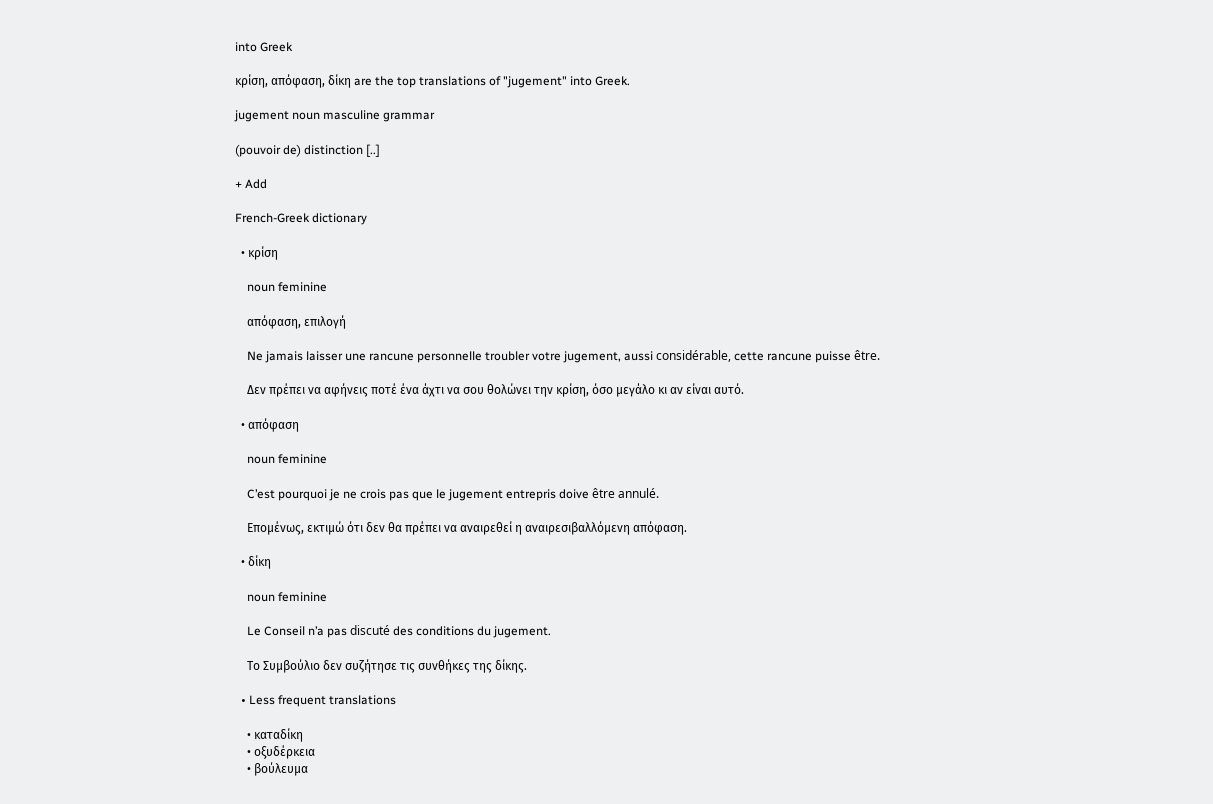into Greek

κρίση, απόφαση, δίκη are the top translations of "jugement" into Greek.

jugement noun masculine grammar

(pouvoir de) distinction [..]

+ Add

French-Greek dictionary

  • κρίση

    noun feminine

    απόφαση, επιλογή

    Ne jamais laisser une rancune personnelle troubler votre jugement, aussi considérable, cette rancune puisse être.

    Δεν πρέπει να αφήνεις ποτέ ένα άχτι να σου θολώνει την κρίση, όσο μεγάλο κι αν είναι αυτό.

  • απόφαση

    noun feminine

    C’est pourquoi je ne crois pas que le jugement entrepris doive être annulé.

    Επομένως, εκτιμώ ότι δεν θα πρέπει να αναιρεθεί η αναιρεσιβαλλόμενη απόφαση.

  • δίκη

    noun feminine

    Le Conseil n’a pas discuté des conditions du jugement.

    Το Συμβούλιο δεν συζήτησε τις συνθήκες της δίκης.

  • Less frequent translations

    • καταδίκη
    • οξυδέρκεια
    • βούλευμα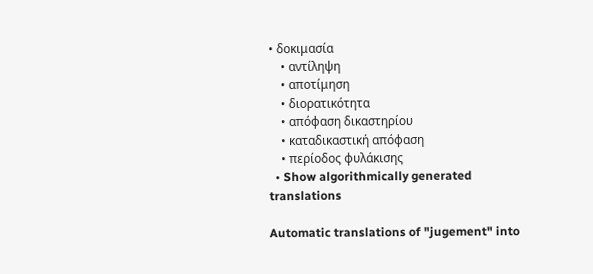• δοκιμασία
    • αντίληψη
    • αποτίμηση
    • διορατικότητα
    • απόφαση δικαστηρίου
    • καταδικαστική απόφαση
    • περίοδος φυλάκισης
  • Show algorithmically generated translations

Automatic translations of "jugement" into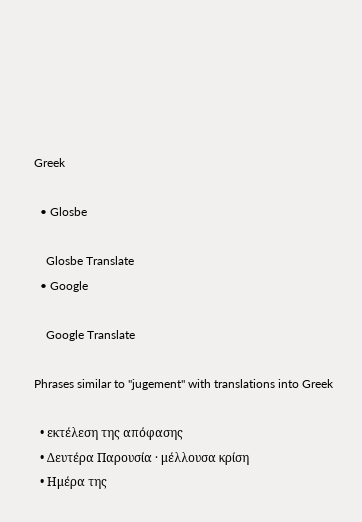Greek

  • Glosbe

    Glosbe Translate
  • Google

    Google Translate

Phrases similar to "jugement" with translations into Greek

  • εκτέλεση της απόφασης
  • Δευτέρα Παρουσία · μέλλουσα κρίση
  • Ημέρα της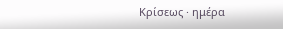Κρίσεως · ημέρα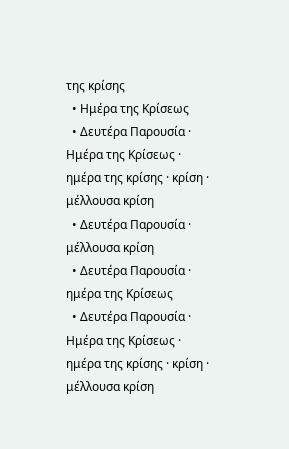της κρίσης
  • Ημέρα της Κρίσεως
  • Δευτέρα Παρουσία · Ημέρα της Κρίσεως · ημέρα της κρίσης · κρίση · μέλλουσα κρίση
  • Δευτέρα Παρουσία · μέλλουσα κρίση
  • Δευτέρα Παρουσία · ημέρα της Kρίσεως
  • Δευτέρα Παρουσία · Ημέρα της Κρίσεως · ημέρα της κρίσης · κρίση · μέλλουσα κρίση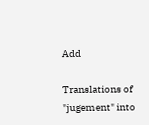Add

Translations of "jugement" into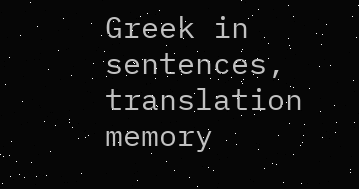Greek in sentences, translation memory